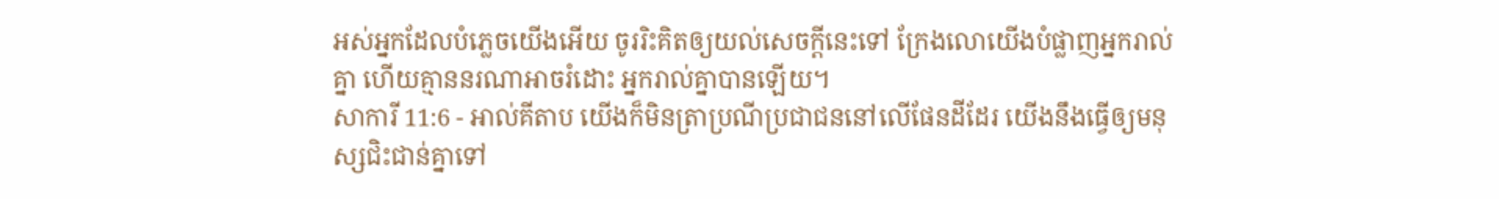អស់អ្នកដែលបំភ្លេចយើងអើយ ចូររិះគិតឲ្យយល់សេចក្ដីនេះទៅ ក្រែងលោយើងបំផ្លាញអ្នករាល់គ្នា ហើយគ្មាននរណាអាចរំដោះ អ្នករាល់គ្នាបានឡើយ។
សាការី 11:6 - អាល់គីតាប យើងក៏មិនត្រាប្រណីប្រជាជននៅលើផែនដីដែរ យើងនឹងធ្វើឲ្យមនុស្សជិះជាន់គ្នាទៅ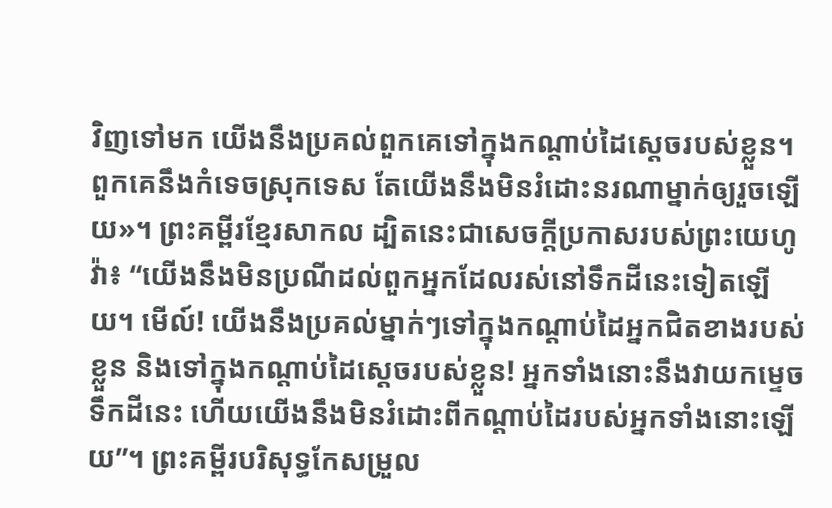វិញទៅមក យើងនឹងប្រគល់ពួកគេទៅក្នុងកណ្ដាប់ដៃស្ដេចរបស់ខ្លួន។ ពួកគេនឹងកំទេចស្រុកទេស តែយើងនឹងមិនរំដោះនរណាម្នាក់ឲ្យរួចឡើយ»។ ព្រះគម្ពីរខ្មែរសាកល ដ្បិតនេះជាសេចក្ដីប្រកាសរបស់ព្រះយេហូវ៉ា៖ “យើងនឹងមិនប្រណីដល់ពួកអ្នកដែលរស់នៅទឹកដីនេះទៀតឡើយ។ មើល៍! យើងនឹងប្រគល់ម្នាក់ៗទៅក្នុងកណ្ដាប់ដៃអ្នកជិតខាងរបស់ខ្លួន និងទៅក្នុងកណ្ដាប់ដៃស្ដេចរបស់ខ្លួន! អ្នកទាំងនោះនឹងវាយកម្ទេចទឹកដីនេះ ហើយយើងនឹងមិនរំដោះពីកណ្ដាប់ដៃរបស់អ្នកទាំងនោះឡើយ”។ ព្រះគម្ពីរបរិសុទ្ធកែសម្រួល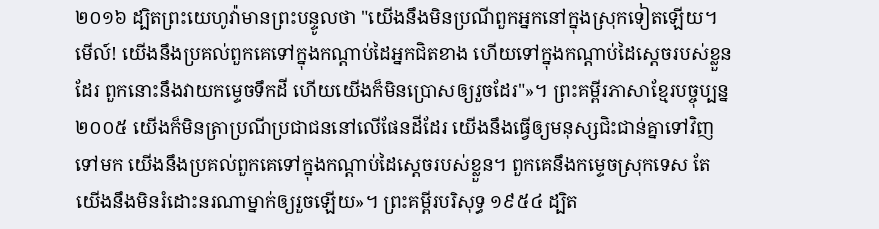២០១៦ ដ្បិតព្រះយេហូវ៉ាមានព្រះបន្ទូលថា "យើងនឹងមិនប្រណីពួកអ្នកនៅក្នុងស្រុកទៀតឡើយ។ មើល៍! យើងនឹងប្រគល់ពួកគេទៅក្នុងកណ្ដាប់ដៃអ្នកជិតខាង ហើយទៅក្នុងកណ្ដាប់ដៃស្តេចរបស់ខ្លួនដែរ ពួកនោះនឹងវាយកម្ទេចទឹកដី ហើយយើងក៏មិនប្រោសឲ្យរួចដែរ"»។ ព្រះគម្ពីរភាសាខ្មែរបច្ចុប្បន្ន ២០០៥ យើងក៏មិនត្រាប្រណីប្រជាជននៅលើផែនដីដែរ យើងនឹងធ្វើឲ្យមនុស្សជិះជាន់គ្នាទៅវិញទៅមក យើងនឹងប្រគល់ពួកគេទៅក្នុងកណ្ដាប់ដៃស្ដេចរបស់ខ្លួន។ ពួកគេនឹងកម្ទេចស្រុកទេស តែយើងនឹងមិនរំដោះនរណាម្នាក់ឲ្យរួចឡើយ»។ ព្រះគម្ពីរបរិសុទ្ធ ១៩៥៤ ដ្បិត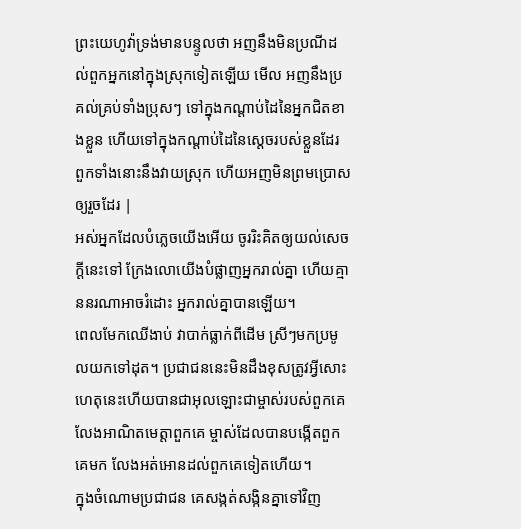ព្រះយេហូវ៉ាទ្រង់មានបន្ទូលថា អញនឹងមិនប្រណីដល់ពួកអ្នកនៅក្នុងស្រុកទៀតឡើយ មើល អញនឹងប្រគល់គ្រប់ទាំងប្រុសៗ ទៅក្នុងកណ្តាប់ដៃនៃអ្នកជិតខាងខ្លួន ហើយទៅក្នុងកណ្តាប់ដៃនៃស្តេចរបស់ខ្លួនដែរ ពួកទាំងនោះនឹងវាយស្រុក ហើយអញមិនព្រមប្រោសឲ្យរួចដែរ |
អស់អ្នកដែលបំភ្លេចយើងអើយ ចូររិះគិតឲ្យយល់សេចក្ដីនេះទៅ ក្រែងលោយើងបំផ្លាញអ្នករាល់គ្នា ហើយគ្មាននរណាអាចរំដោះ អ្នករាល់គ្នាបានឡើយ។
ពេលមែកឈើងាប់ វាបាក់ធ្លាក់ពីដើម ស្រីៗមកប្រមូលយកទៅដុត។ ប្រជាជននេះមិនដឹងខុសត្រូវអ្វីសោះ ហេតុនេះហើយបានជាអុលឡោះជាម្ចាស់របស់ពួកគេ លែងអាណិតមេត្តាពួកគេ ម្ចាស់ដែលបានបង្កើតពួកគេមក លែងអត់អោនដល់ពួកគេទៀតហើយ។
ក្នុងចំណោមប្រជាជន គេសង្កត់សង្កិនគ្នាទៅវិញ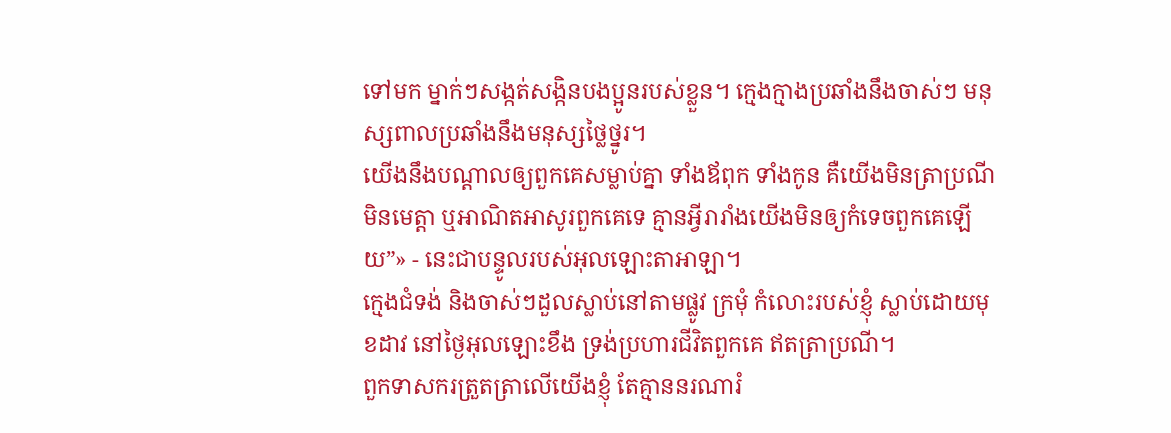ទៅមក ម្នាក់ៗសង្កត់សង្កិនបងប្អូនរបស់ខ្លួន។ ក្មេងក្មាងប្រឆាំងនឹងចាស់ៗ មនុស្សពាលប្រឆាំងនឹងមនុស្សថ្លៃថ្នូរ។
យើងនឹងបណ្ដាលឲ្យពួកគេសម្លាប់គ្នា ទាំងឪពុក ទាំងកូន គឺយើងមិនត្រាប្រណី មិនមេត្តា ឬអាណិតអាសូរពួកគេទេ គ្មានអ្វីរារាំងយើងមិនឲ្យកំទេចពួកគេឡើយ”» - នេះជាបន្ទូលរបស់អុលឡោះតាអាឡា។
ក្មេងជំទង់ និងចាស់ៗដួលស្លាប់នៅតាមផ្លូវ ក្រមុំ កំលោះរបស់ខ្ញុំ ស្លាប់ដោយមុខដាវ នៅថ្ងៃអុលឡោះខឹង ទ្រង់ប្រហារជីវិតពួកគេ ឥតត្រាប្រណី។
ពួកទាសករត្រួតត្រាលើយើងខ្ញុំ តែគ្មាននរណារំ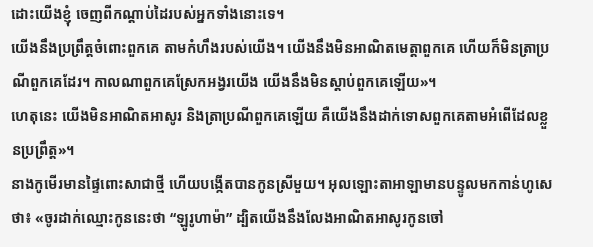ដោះយើងខ្ញុំ ចេញពីកណ្ដាប់ដៃរបស់អ្នកទាំងនោះទេ។
យើងនឹងប្រព្រឹត្តចំពោះពួកគេ តាមកំហឹងរបស់យើង។ យើងនឹងមិនអាណិតមេត្តាពួកគេ ហើយក៏មិនត្រាប្រណីពួកគេដែរ។ កាលណាពួកគេស្រែកអង្វរយើង យើងនឹងមិនស្ដាប់ពួកគេឡើយ»។
ហេតុនេះ យើងមិនអាណិតអាសូរ និងត្រាប្រណីពួកគេឡើយ គឺយើងនឹងដាក់ទោសពួកគេតាមអំពើដែលខ្លួនប្រព្រឹត្ត»។
នាងកូមើរមានផ្ទៃពោះសាជាថ្មី ហើយបង្កើតបានកូនស្រីមួយ។ អុលឡោះតាអាឡាមានបន្ទូលមកកាន់ហូសេថា៖ «ចូរដាក់ឈ្មោះកូននេះថា “ឡូរូហាម៉ា” ដ្បិតយើងនឹងលែងអាណិតអាសូរកូនចៅ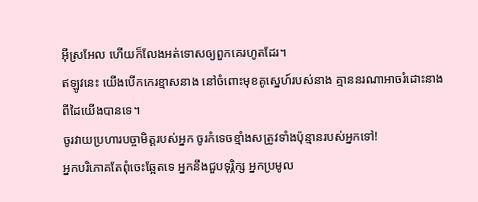អ៊ីស្រអែល ហើយក៏លែងអត់ទោសឲ្យពួកគេរហូតដែរ។
ឥឡូវនេះ យើងបើកកេរខ្មាសនាង នៅចំពោះមុខគូស្នេហ៍របស់នាង គ្មាននរណាអាចរំដោះនាងពីដៃយើងបានទេ។
ចូរវាយប្រហារបច្ចាមិត្តរបស់អ្នក ចូរកំទេចខ្មាំងសត្រូវទាំងប៉ុន្មានរបស់អ្នកទៅ!
អ្នកបរិភោគតែពុំចេះឆ្អែតទេ អ្នកនឹងជួបទុរ្ភិក្ស អ្នកប្រមូល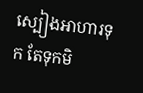ស្បៀងអាហារទុក តែទុកមិ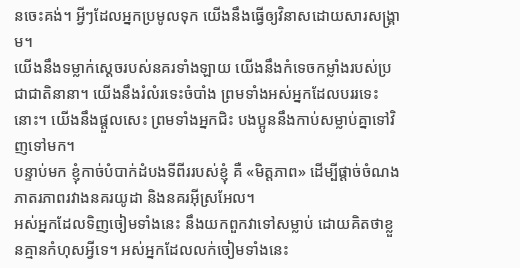នចេះគង់។ អ្វីៗដែលអ្នកប្រមូលទុក យើងនឹងធ្វើឲ្យវិនាសដោយសារសង្គ្រាម។
យើងនឹងទម្លាក់ស្ដេចរបស់នគរទាំងឡាយ យើងនឹងកំទេចកម្លាំងរបស់ប្រជាជាតិនានា។ យើងនឹងរំលំរទេះចំបាំង ព្រមទាំងអស់អ្នកដែលបររទេះនោះ។ យើងនឹងផ្ដួលសេះ ព្រមទាំងអ្នកជិះ បងប្អូននឹងកាប់សម្លាប់គ្នាទៅវិញទៅមក។
បន្ទាប់មក ខ្ញុំកាច់បំបាក់ដំបងទីពីររបស់ខ្ញុំ គឺ «មិត្តភាព» ដើម្បីផ្ដាច់ចំណងភាតរភាពរវាងនគរយូដា និងនគរអ៊ីស្រអែល។
អស់អ្នកដែលទិញចៀមទាំងនេះ នឹងយកពួកវាទៅសម្លាប់ ដោយគិតថាខ្លួនគ្មានកំហុសអ្វីទេ។ អស់អ្នកដែលលក់ចៀមទាំងនេះ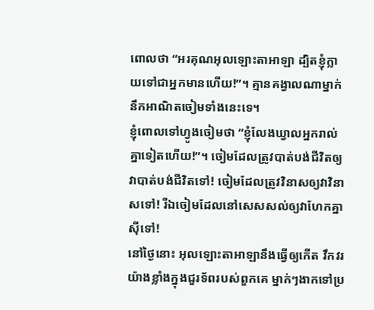ពោលថា “អរគុណអុលឡោះតាអាឡា ដ្បិតខ្ញុំក្លាយទៅជាអ្នកមានហើយ!”។ គ្មានគង្វាលណាម្នាក់នឹកអាណិតចៀមទាំងនេះទេ។
ខ្ញុំពោលទៅហ្វូងចៀមថា “ខ្ញុំលែងឃ្វាលអ្នករាល់គ្នាទៀតហើយ!”។ ចៀមដែលត្រូវបាត់បង់ជីវិតឲ្យវាបាត់បង់ជីវិតទៅ! ចៀមដែលត្រូវវិនាសឲ្យវាវិនាសទៅ! រីឯចៀមដែលនៅសេសសល់ឲ្យវាហែកគ្នាស៊ីទៅ!
នៅថ្ងៃនោះ អុលឡោះតាអាឡានឹងធ្វើឲ្យកើត វឹកវរយ៉ាងខ្លាំងក្នុងជួរទ័ពរបស់ពួកគេ ម្នាក់ៗងាកទៅប្រ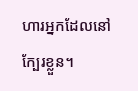ហារអ្នកដែលនៅក្បែរខ្លួន។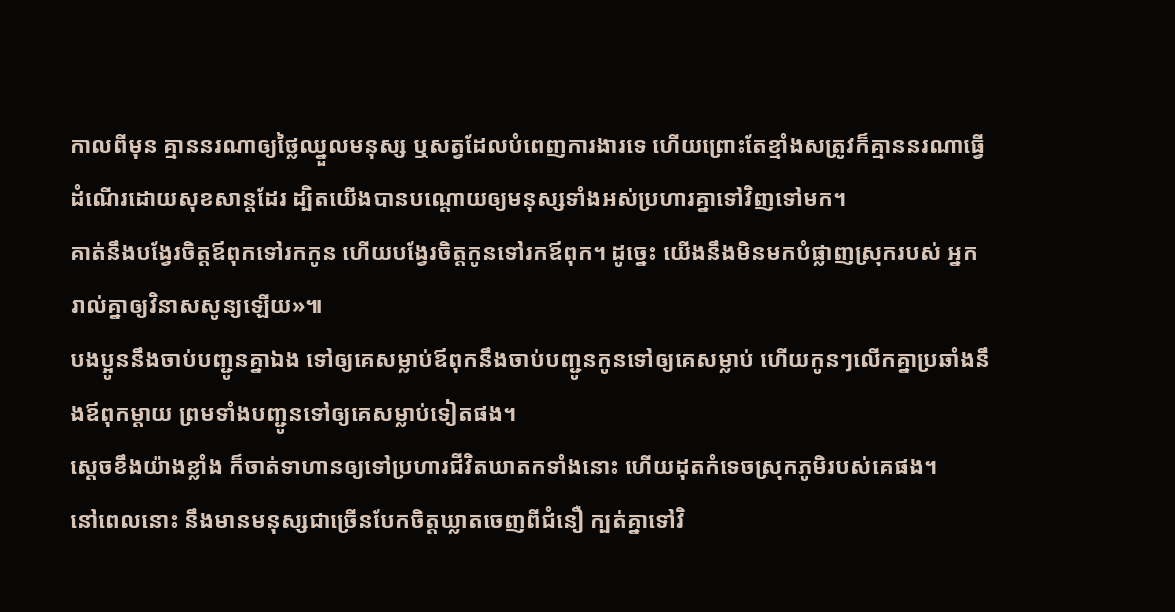កាលពីមុន គ្មាននរណាឲ្យថ្លៃឈ្នួលមនុស្ស ឬសត្វដែលបំពេញការងារទេ ហើយព្រោះតែខ្មាំងសត្រូវក៏គ្មាននរណាធ្វើដំណើរដោយសុខសាន្តដែរ ដ្បិតយើងបានបណ្ដោយឲ្យមនុស្សទាំងអស់ប្រហារគ្នាទៅវិញទៅមក។
គាត់នឹងបង្វែរចិត្តឪពុកទៅរកកូន ហើយបង្វែរចិត្តកូនទៅរកឪពុក។ ដូច្នេះ យើងនឹងមិនមកបំផ្លាញស្រុករបស់ អ្នករាល់គ្នាឲ្យវិនាសសូន្យឡើយ»៕
បងប្អូននឹងចាប់បញ្ជូនគ្នាឯង ទៅឲ្យគេសម្លាប់ឪពុកនឹងចាប់បញ្ជូនកូនទៅឲ្យគេសម្លាប់ ហើយកូនៗលើកគ្នាប្រឆាំងនឹងឪពុកម្ដាយ ព្រមទាំងបញ្ជូនទៅឲ្យគេសម្លាប់ទៀតផង។
ស្តេចខឹងយ៉ាងខ្លាំង ក៏ចាត់ទាហានឲ្យទៅប្រហារជីវិតឃាតកទាំងនោះ ហើយដុតកំទេចស្រុកភូមិរបស់គេផង។
នៅពេលនោះ នឹងមានមនុស្សជាច្រើនបែកចិត្ដឃ្លាតចេញពីជំនឿ ក្បត់គ្នាទៅវិ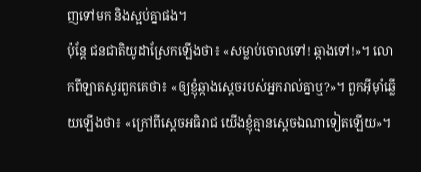ញទៅមក និងស្អប់គ្នាផង។
ប៉ុន្ដែ ជនជាតិយូដាស្រែកឡើងថា៖ «សម្លាប់ចោលទៅ! ឆ្កាងទៅ!»។ លោកពីឡាតសួរពួកគេថា៖ «ឲ្យខ្ញុំឆ្កាងស្ដេចរបស់អ្នករាល់គ្នាឬ?»។ ពួកអ៊ីមុាំឆ្លើយឡើងថា៖ «ក្រៅពីស្តេចអធិរាជ យើងខ្ញុំគ្មានស្ដេចឯណាទៀតឡើយ»។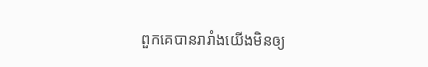ពួកគេបានរារាំងយើងមិនឲ្យ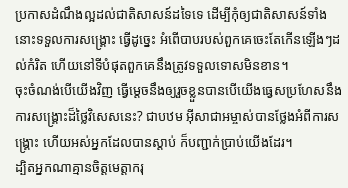ប្រកាសដំណឹងល្អដល់ជាតិសាសន៍ដទៃទេ ដើម្បីកុំឲ្យជាតិសាសន៍ទាំងនោះទទួលការសង្គ្រោះ ធ្វើដូច្នេះ អំពើបាបរបស់ពួកគេចេះតែកើនឡើងៗដល់កំរិត ហើយនៅទីបំផុតពួកគេនឹងត្រូវទទួលទោសមិនខាន។
ចុះចំណង់បើយើងវិញ ធ្វើម្ដេចនឹងឲ្យរួចខ្លួនបានបើយើងធ្វេសប្រហែសនឹងការសង្គ្រោះដ៏ថ្លៃវិសេសនេះ? ជាបឋម អ៊ីសាជាអម្ចាស់បានថ្លែងអំពីការសង្គ្រោះ ហើយអស់អ្នកដែលបានស្ដាប់ ក៏បញ្ជាក់ប្រាប់យើងដែរ។
ដ្បិតអ្នកណាគ្មានចិត្ដមេត្ដាករុ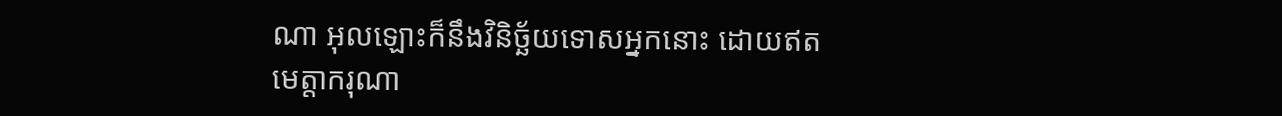ណា អុលឡោះក៏នឹងវិនិច្ឆ័យទោសអ្នកនោះ ដោយឥតមេត្ដាករុណា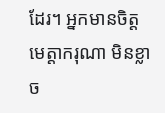ដែរ។ អ្នកមានចិត្ដមេត្ដាករុណា មិនខ្លាច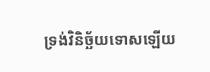ទ្រង់វិនិច្ឆ័យទោសឡើយ